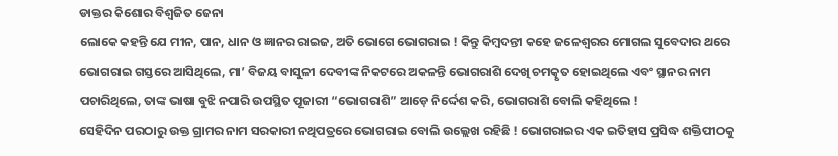ଡାକ୍ତର କିଶୋର ବିଶ୍ୱଜିତ ଜେନା
ଲୋକେ କହନ୍ତି ଯେ ମୀନ, ପାନ, ଧାନ ଓ ଜ୍ଞାନର ରାଇଜ, ଅତି ଭୋଗେ ଭୋଗରାଇ ! କିନ୍ତୁ କିମ୍ବଦନ୍ତୀ କହେ ଜଳେଶ୍ବରର ମୋଗଲ ସୁବେଦାର ଥରେ ଭୋଗରାଇ ଗସ୍ତରେ ଆସିଥିଲେ, ମା’ ବିଜୟ ବାସୁଳୀ ଦେବୀଙ୍କ ନିକଟରେ ଅକଳନ୍ତି ଭୋଗରାଶି ଦେଖି ଚମତ୍କୃତ ହୋଇଥିଲେ ଏବଂ ସ୍ଥାନର ନାମ ପଚାରିଥିଲେ, ତାଙ୍କ ଭାଷା ବୁଝି ନପାରି ଉପସ୍ଥିତ ପୂଜାରୀ “ଭୋଗରାଶି” ଆଡ଼େ ନିର୍ଦ୍ଦେଶ କରି, ଭୋଗରାଶି ବୋଲି କହିଥିଲେ !
ସେହିଦିନ ପରଠାରୁ ଉକ୍ତ ଗ୍ରାମର ନାମ ସରକାରୀ ନଥିପତ୍ରରେ ଭୋଗରାଇ ବୋଲି ଉଲ୍ଲେଖ ରହିଛି ! ଭୋଗରାଇର ଏକ ଇତିହାସ ପ୍ରସିଦ୍ଧ ଶକ୍ତିପୀଠକୁ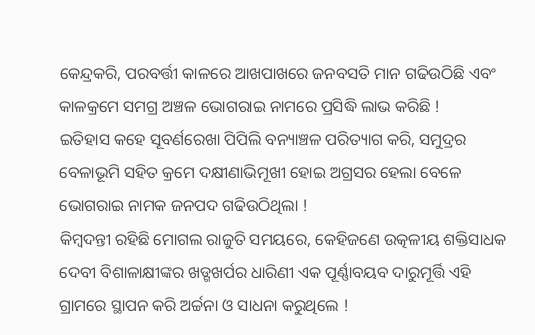କେନ୍ଦ୍ରକରି, ପରବର୍ତ୍ତୀ କାଳରେ ଆଖପାଖରେ ଜନବସତି ମାନ ଗଢିଉଠିଛି ଏବଂ କାଳକ୍ରମେ ସମଗ୍ର ଅଞ୍ଚଳ ଭୋଗରାଇ ନାମରେ ପ୍ରସିଦ୍ଧି ଲାଭ କରିଛି !
ଇତିହାସ କହେ ସୂବର୍ଣରେଖା ପିପିଲି ବନ୍ୟାଞ୍ଚଳ ପରିତ୍ୟାଗ କରି, ସମୁଦ୍ରର ବେଳାଭୂମି ସହିତ କ୍ରମେ ଦକ୍ଷୀଣାଭିମୂଖୀ ହୋଇ ଅଗ୍ରସର ହେଲା ବେଳେ ଭୋଗରାଇ ନାମକ ଜନପଦ ଗଢିଉଠିଥିଲା !
କିମ୍ବଦନ୍ତୀ ରହିଛି ମୋଗଲ ରାଜୁତି ସମୟରେ, କେହିଜଣେ ଉତ୍କଳୀୟ ଶକ୍ତିସାଧକ ଦେବୀ ବିଶାଳାକ୍ଷୀଙ୍କର ଖଡ୍ଗଖର୍ପର ଧାରିଣୀ ଏକ ପୂର୍ଣ୍ଣାବୟବ ଦାରୁମୂର୍ତ୍ତି ଏହି ଗ୍ରାମରେ ସ୍ଥାପନ କରି ଅର୍ଚ୍ଚନା ଓ ସାଧନା କରୁଥିଲେ !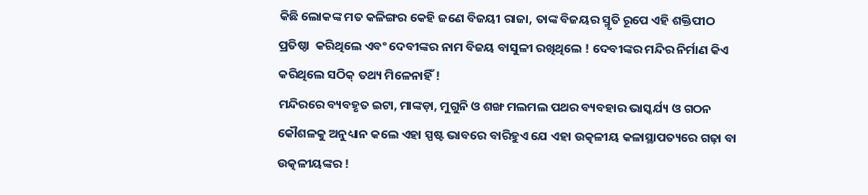କିଛି ଲୋକଙ୍କ ମତ କଳିଙ୍ଗର କେହି ଜଣେ ବିଜୟୀ ରାଜା, ତାଙ୍କ ବିଜୟର ସ୍ମୃତି ରୂପେ ଏହି ଶକ୍ତିପୀଠ ପ୍ରତିଷ୍ଠା  କରିଥିଲେ ଏବଂ ଦେବୀଙ୍କର ନାମ ବିଜୟ ବାସୁଳୀ ରଖିଥିଲେ ! ଦେବୀଙ୍କର ମନ୍ଦିର ନିର୍ମାଣ କିଏ କରିଥିଲେ ସଠିକ୍ ତଥ୍ୟ ମିଳେନାହିଁ !
ମନ୍ଦିରରେ ବ୍ୟବହୃତ ଇଟା, ମାଙ୍କଡ଼ା, ମୁଗୁନି ଓ ଶଙ୍ଖ ମଲମଲ ପଥର ବ୍ୟବହାର ଭାସ୍କର୍ଯ୍ୟ ଓ ଗଠନ କୌଶଳକୁ ଅନୁଧ୍ୟାନ କଲେ ଏହା ସ୍ପଷ୍ଟ ଭାବରେ ବାରିହୁଏ ଯେ ଏହା ଉତ୍କଳୀୟ କଳାସ୍ଥାପତ୍ୟରେ ଗଢ଼ା ବା ଉତ୍କଳୀୟଙ୍କର !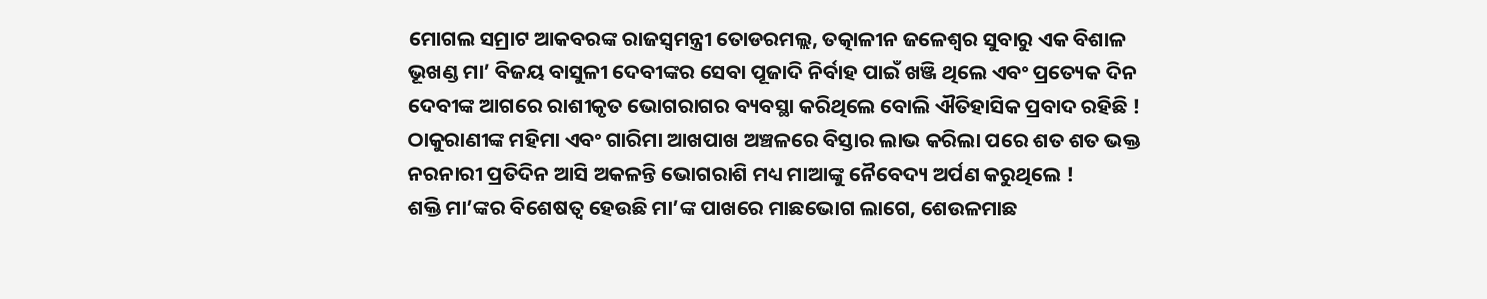ମୋଗଲ ସମ୍ରାଟ ଆକବରଙ୍କ ରାଜସ୍ୱମନ୍ତ୍ରୀ ତୋଡରମଲ୍ଲ, ତତ୍କାଳୀନ ଜଳେଶ୍ଵର ସୁବାରୁ ଏକ ବିଶାଳ ଭୂଖଣ୍ଡ ମା’ ବିଜୟ ବାସୁଳୀ ଦେବୀଙ୍କର ସେବା ପୂଜାଦି ନିର୍ବାହ ପାଇଁ ଖଞ୍ଜି ଥିଲେ ଏବଂ ପ୍ରତ୍ୟେକ ଦିନ ଦେବୀଙ୍କ ଆଗରେ ରାଶୀକୃତ ଭୋଗରାଗର ବ୍ୟବସ୍ଥା କରିଥିଲେ ବୋଲି ଐତିହାସିକ ପ୍ରବାଦ ରହିଛି ! ଠାକୁରାଣୀଙ୍କ ମହିମା ଏବଂ ଗାରିମା ଆଖପାଖ ଅଞ୍ଚଳରେ ବିସ୍ତାର ଲାଭ କରିଲା ପରେ ଶତ ଶତ ଭକ୍ତ ନରନାରୀ ପ୍ରତିଦିନ ଆସି ଅକଳନ୍ତି ଭୋଗରାଶି ମଧ୍ୟ ମାଆଙ୍କୁ ନୈବେଦ୍ୟ ଅର୍ପଣ କରୁଥିଲେ !
ଶକ୍ତି ମା’ଙ୍କର ବିଶେଷତ୍ଵ ହେଉଛି ମା’ଙ୍କ ପାଖରେ ମାଛଭୋଗ ଲାଗେ, ଶେଉଳମାଛ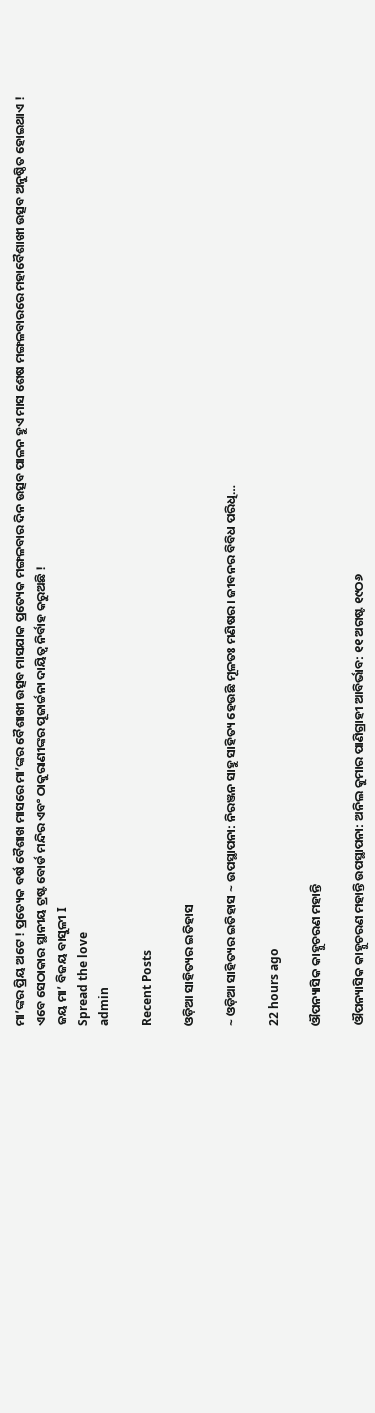ମା’ଙ୍କର ପ୍ରିୟ ଅଟେ ! ପ୍ରତ୍ୟେକ ବର୍ଷ ବୈଶାଖ ମାସରେ ମା’ଙ୍କର ବୈଶାଖୀ ଉତ୍ସବ ମାସଯାକ ପ୍ରତ୍ୟେକ ମଙ୍ଗଳବାର ଦିନ ଉତ୍ସବ ପାଳନ ହୁଏ ମାସ ଶେଷ ମଙ୍ଗଳବାରରେ ମହାବୈଶାଖୀ ଉତ୍ସବ ଅନୁଷ୍ଠିତ ହୋଇଥାଏ !
ଏବେ ସେଠାକାର ସ୍ଥାନୀୟ ଟ୍ରଷ୍ଟ ବୋର୍ଡ ମନ୍ଦିର ଏବଂ ଠାକୁରାଣୀଙ୍କର ପୂଜାର୍ଚ୍ଚନା ଦାୟିତ୍ଵ ନିର୍ବାହ କରୁଅଛି !
ଜୟ ମା’ ବିଜୟ ବାସୁଳୀ I
Spread the love
admin

Recent Posts

ଓଡ଼ିଆ ସାହିତ୍ୟର ଇତିହାସ

~ ଓଡ଼ିଆ ସାହିତ୍ୟର ଇତିହାସ ~ ଉପସ୍ଥାପନା: ନିରଞ୍ଜନ ସାହୁ ସାହିତ୍ୟ ହେଉଛି ମୂଳତଃ ମଣିଷର। ଜୀବନର ବିବିଧ ପରିଧି…

22 hours ago

ଔପନ୍ୟାସିକ କାହ୍ନୁଚରଣ ମହାନ୍ତି

ଔପନ୍ୟାସିକ କାହ୍ନୁଚରଣ ମହାନ୍ତି ଉପସ୍ଥାପନା: ଅନିଲ କୁମାର ପାଣିଗ୍ରାହୀ ଆବିର୍ଭାବ: ୧୧ ଅଗଷ୍ଟ ୧୯ଠ୬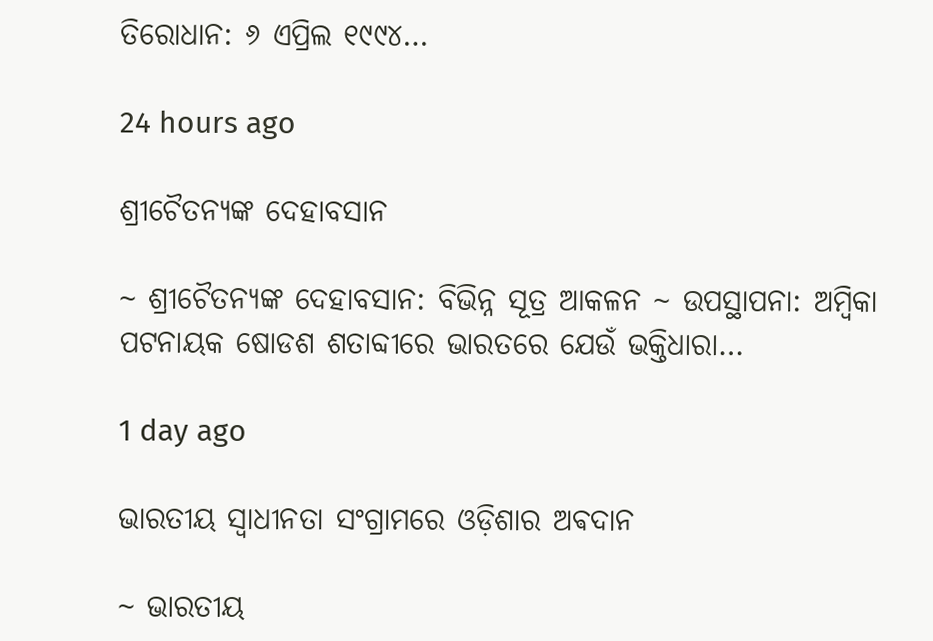ତିରୋଧାନ: ୬ ଏପ୍ରିଲ ୧୯୯୪…

24 hours ago

ଶ୍ରୀଚୈତନ୍ୟଙ୍କ ଦେହାବସାନ

~ ଶ୍ରୀଚୈତନ୍ୟଙ୍କ ଦେହାବସାନ: ବିଭିନ୍ନ ସୂତ୍ର ଆକଳନ ~ ଉପସ୍ଥାପନା: ଅମ୍ବିକା ପଟନାୟକ ଷୋଡଶ ଶତାବ୍ଦୀରେ ଭାରତରେ ଯେଉଁ ଭକ୍ତିଧାରା…

1 day ago

ଭାରତୀୟ ସ୍ୱାଧୀନତା ସଂଗ୍ରାମରେ ଓଡ଼ିଶାର ଅଵଦାନ

~ ଭାରତୀୟ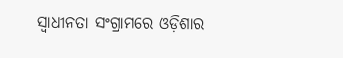ସ୍ୱାଧୀନତା ସଂଗ୍ରାମରେ ଓଡ଼ିଶାର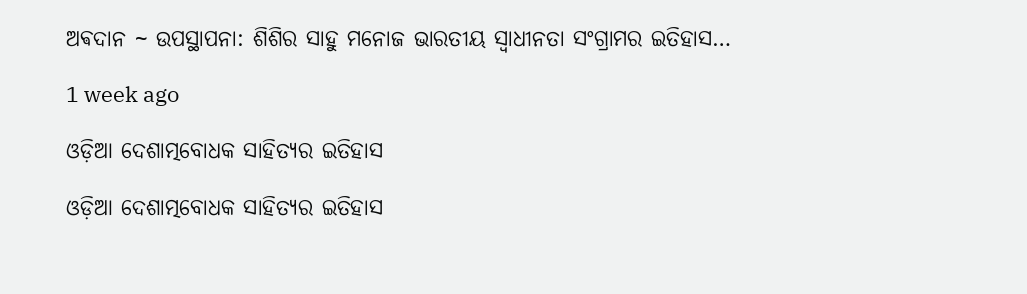ଅଵଦାନ ~ ଉପସ୍ଥାପନା: ଶିଶିର ସାହୁ ମନୋଜ ଭାରତୀୟ ସ୍ଵାଧୀନତା ସଂଗ୍ରାମର ଇତିହାସ…

1 week ago

ଓଡ଼ିଆ ଦେଶାତ୍ମବୋଧକ ସାହିତ୍ୟର ଇତିହାସ

ଓଡ଼ିଆ ଦେଶାତ୍ମବୋଧକ ସାହିତ୍ୟର ଇତିହାସ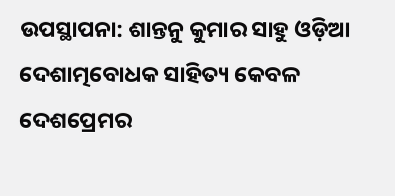ଉପସ୍ଥାପନା: ଶାନ୍ତନୁ କୁମାର ସାହୁ ଓଡ଼ିଆ ଦେଶାତ୍ମବୋଧକ ସାହିତ୍ୟ କେବଳ ଦେଶପ୍ରେମର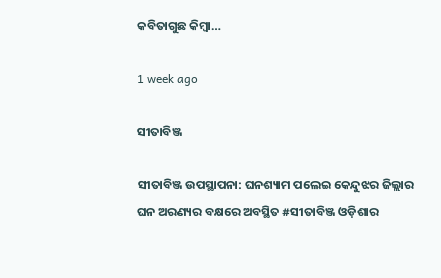କବିତାଗୁଛ କିମ୍ବା…

1 week ago

ସୀତାବିଞ୍ଜ

ସୀତାବିଞ୍ଜ ଉପସ୍ଥାପନା: ଘନଶ୍ୟାମ ପଲେଇ କେନ୍ଦୁଝର ଜିଲ୍ଲାର ଘନ ଅରଣ୍ୟର ବକ୍ଷରେ ଅବସ୍ଥିତ #ସୀତାବିଞ୍ଜ ଓଡ଼ିଶାର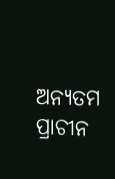ଅନ୍ୟତମ ପ୍ରାଚୀନ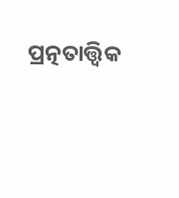ପ୍ରତ୍ନତାତ୍ତ୍ୱିକ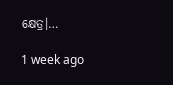କ୍ଷେତ୍ର।…

1 week ago